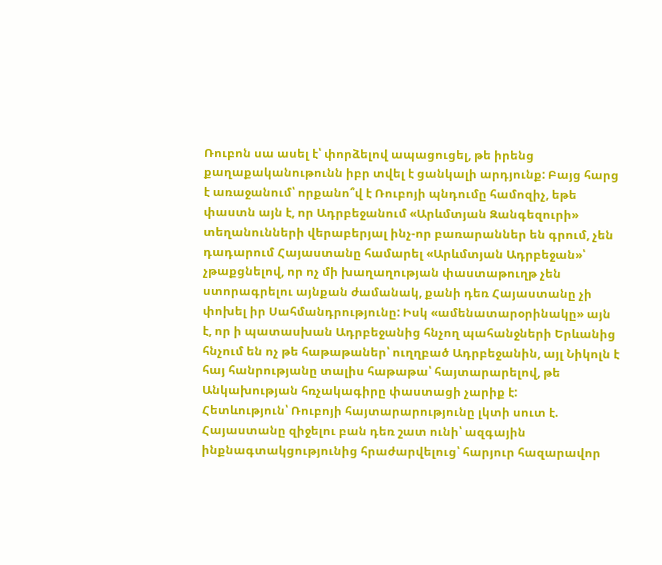Ռուբոն սա ասել է՝ փորձելով ապացուցել, թե իրենց քաղաքականութունն իբր տվել է ցանկալի արդյունք: Բայց հարց է առաջանում՝ որքանո՞վ է Ռուբոյի պնդումը համոզիչ, եթե փաստն այն է, որ Ադրբեջանում «Արևմտյան Զանգեզուրի» տեղանունների վերաբերյալ ինչ-որ բառարաններ են գրում, չեն դադարում Հայաստանը համարել «Արևմտյան Ադրբեջան»՝ չթաքցնելով, որ ոչ մի խաղաղության փաստաթուղթ չեն ստորագրելու այնքան ժամանակ, քանի դեռ Հայաստանը չի փոխել իր Սահմանդրությունը: Իսկ «ամենատարօրինակը» այն է, որ ի պատասխան Ադրբեջանից հնչող պահանջների Երևանից հնչում են ոչ թե հաթաթաներ՝ ուղղբած Ադրբեջանին, այլ Նիկոլն է հայ հանրությանը տալիս հաթաթա՝ հայտարարելով, թե Անկախության հռչակագիրը փաստացի չարիք է:
Հետևություն՝ Ռուբոյի հայտարարությունը լկտի սուտ է. Հայաստանը զիջելու բան դեռ շատ ունի՝ ազգային ինքնագտակցությունից հրաժարվելուց՝ հարյուր հազարավոր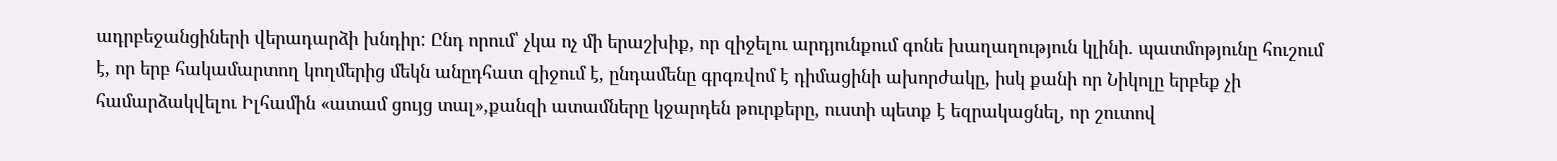ադրբեջանցիների վերադարձի խնդիր: Ընդ որում՝ չկա ոչ մի երաշխիք, որ զիջելու արդյունքում գոնե խաղաղություն կլինի. պատմոթյունը հուշում է, որ երբ հակամարտող կողմերից մեկն անըդհատ զիջում է, ընդամենը գրգռվոմ է դիմացինի ախորժակը, իսկ քանի որ Նիկոլը երբեք չի համարձակվելու Իլհամին «ատամ ցույց տալ»,քանզի ատամները կջարդեն թուրքերը, ուստի պետք է եզրակացնել, որ շուտով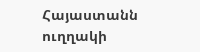Հայաստանն ուղղակի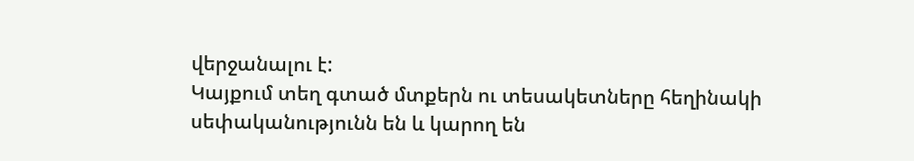վերջանալու է:
Կայքում տեղ գտած մտքերն ու տեսակետները հեղինակի սեփականությունն են և կարող են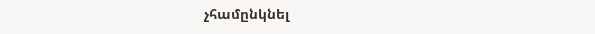չհամընկնել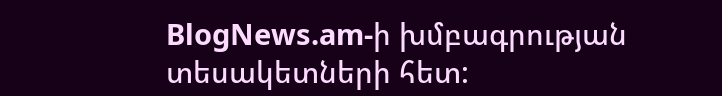BlogNews.am-ի խմբագրության տեսակետների հետ: